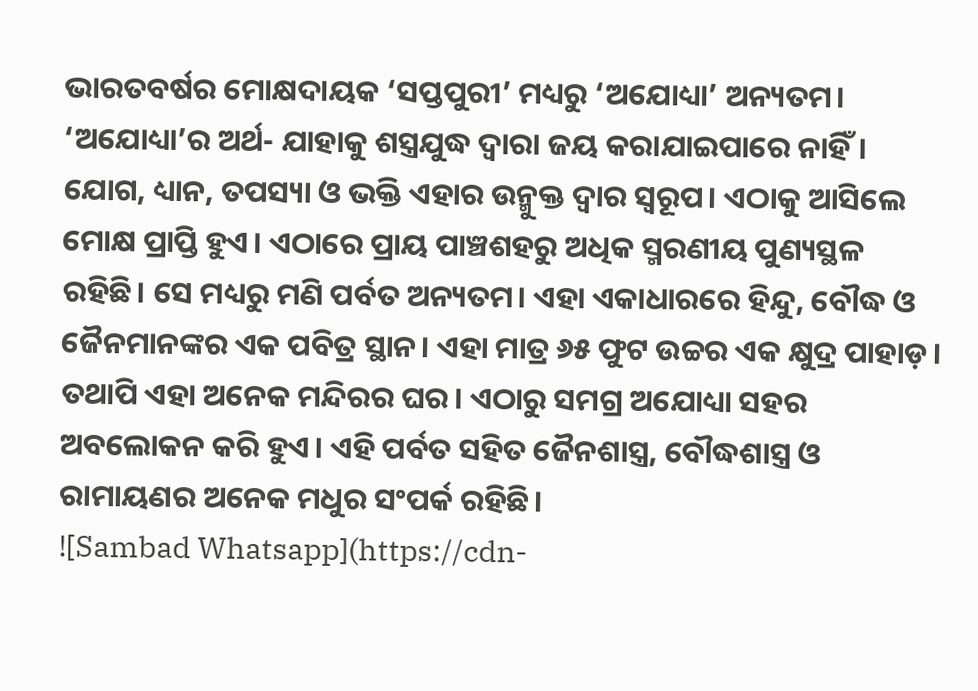ଭାରତବର୍ଷର ମୋକ୍ଷଦାୟକ ‘ସପ୍ତପୁରୀ’ ମଧ୍ୟରୁ ‘ଅଯୋଧ୍ୟା’ ଅନ୍ୟତମ। ‘ଅଯୋଧ୍ୟା’ର ଅର୍ଥ- ଯାହାକୁ ଶସ୍ତ୍ରଯୁଦ୍ଧ ଦ୍ୱାରା ଜୟ କରାଯାଇପାରେ ନାହିଁ। ଯୋଗ, ଧ୍ୟାନ, ତପସ୍ୟା ଓ ଭକ୍ତି ଏହାର ଉନ୍ମୁକ୍ତ ଦ୍ୱାର ସ୍ୱରୂପ। ଏଠାକୁ ଆସିଲେ ମୋକ୍ଷ ପ୍ରାପ୍ତି ହୁଏ। ଏଠାରେ ପ୍ରାୟ ପାଞ୍ଚଶହରୁ ଅଧିକ ସ୍ମରଣୀୟ ପୁଣ୍ୟସ୍ଥଳ ରହିଛି। ସେ ମଧ୍ୟରୁ ମଣି ପର୍ବତ ଅନ୍ୟତମ। ଏହା ଏକାଧାରରେ ହିନ୍ଦୁ, ବୌଦ୍ଧ ଓ ଜୈନମାନଙ୍କର ଏକ ପବିତ୍ର ସ୍ଥାନ। ଏହା ମାତ୍ର ୬୫ ଫୁଟ ଉଚ୍ଚର ଏକ କ୍ଷୁଦ୍ର ପାହାଡ଼। ତଥାପି ଏହା ଅନେକ ମନ୍ଦିରର ଘର। ଏଠାରୁ ସମଗ୍ର ଅଯୋଧ୍ୟା ସହର ଅବଲୋକନ କରି ହୁଏ। ଏହି ପର୍ବତ ସହିତ ଜୈନଶାସ୍ତ୍ର, ବୌଦ୍ଧଶାସ୍ତ୍ର ଓ ରାମାୟଣର ଅନେକ ମଧୁର ସଂପର୍କ ରହିଛି।
![Sambad Whatsapp](https://cdn-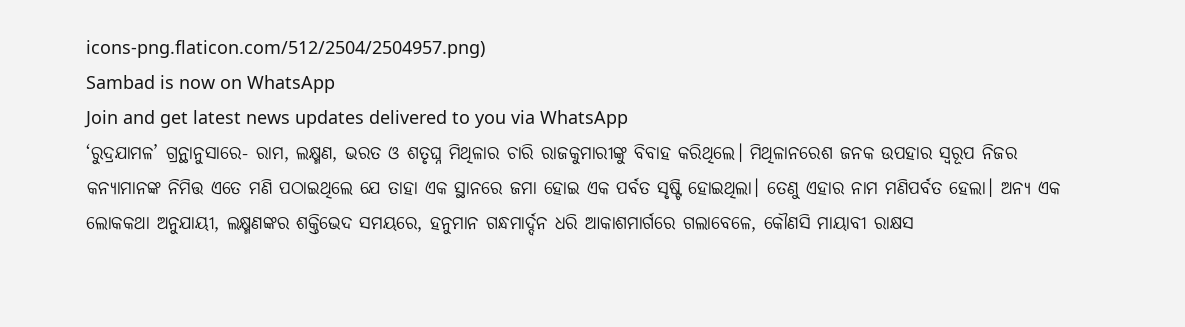icons-png.flaticon.com/512/2504/2504957.png)
Sambad is now on WhatsApp
Join and get latest news updates delivered to you via WhatsApp
‘ରୁଦ୍ରଯାମଳ’ ଗ୍ରନ୍ଥାନୁସାରେ- ରାମ, ଲକ୍ଷ୍ମଣ, ଭରତ ଓ ଶତୃଘ୍ନ ମିଥିଳାର ଚାରି ରାଜକୁମାରୀଙ୍କୁ ବିବାହ କରିଥିଲେ। ମିଥିଳାନରେଶ ଜନକ ଉପହାର ସ୍ୱରୂପ ନିଜର କନ୍ୟାମାନଙ୍କ ନିମିତ୍ତ ଏତେ ମଣି ପଠାଇଥିଲେ ଯେ ତାହା ଏକ ସ୍ଥାନରେ ଜମା ହୋଇ ଏକ ପର୍ବତ ସୃଷ୍ଟି ହୋଇଥିଲା। ତେଣୁ ଏହାର ନାମ ମଣିପର୍ବତ ହେଲା। ଅନ୍ୟ ଏକ ଲୋକକଥା ଅନୁଯାୟୀ, ଲକ୍ଷ୍ମଣଙ୍କର ଶକ୍ତିଭେଦ ସମୟରେ, ହନୁମାନ ଗନ୍ଧମାର୍ଦ୍ଦନ ଧରି ଆକାଶମାର୍ଗରେ ଗଲାବେଳେ, କୌଣସି ମାୟାବୀ ରାକ୍ଷସ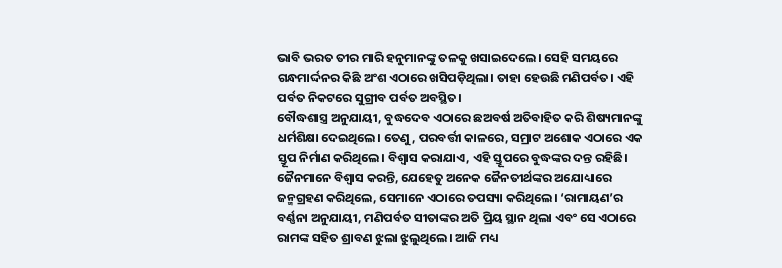ଭାବି ଭରତ ତୀର ମାରି ହନୁମାନଙ୍କୁ ତଳକୁ ଖସାଇଦେଲେ। ସେହି ସମୟରେ ଗନ୍ଧମାର୍ଦ୍ଦନର କିଛି ଅଂଶ ଏଠାରେ ଖସିପଡ଼ିଥିଲା। ତାହା ହେଉଛି ମଣିପର୍ବତ। ଏହି ପର୍ବତ ନିକଟରେ ସୁଗ୍ରୀବ ପର୍ବତ ଅବସ୍ଥିତ।
ବୌଦ୍ଧଶାସ୍ତ୍ର ଅନୁଯାୟୀ, ବୁଦ୍ଧଦେବ ଏଠାରେ ଛଅବର୍ଷ ଅତିବାହିତ କରି ଶିଷ୍ୟମାନଙ୍କୁ ଧର୍ମଶିକ୍ଷା ଦେଇଥିଲେ। ତେଣୁ, ପରବର୍ତ୍ତୀ କାଳରେ, ସମ୍ରାଟ ଅଶୋକ ଏଠାରେ ଏକ ସ୍ତୂପ ନିର୍ମାଣ କରିଥିଲେ। ବିଶ୍ୱାସ କରାଯାଏ, ଏହି ସ୍ତୂପରେ ବୁଦ୍ଧଙ୍କର ଦନ୍ତ ରହିଛି।
ଜୈନମାନେ ବିଶ୍ୱାସ କରନ୍ତି, ଯେହେତୁ ଅନେକ ଜୈନତୀର୍ଥଙ୍କର ଅଯୋଧ୍ୟାରେ ଜନ୍ମଗ୍ରହଣ କରିଥିଲେ, ସେମାନେ ଏଠାରେ ତପସ୍ୟା କରିଥିଲେ। ‘ରାମାୟଣ’ର ବର୍ଣ୍ଣନା ଅନୁଯାୟୀ, ମଣିପର୍ବତ ସୀତାଙ୍କର ଅତି ପ୍ରିୟ ସ୍ଥାନ ଥିଲା ଏବଂ ସେ ଏଠାରେ ରାମଙ୍କ ସହିତ ଶ୍ରାବଣ ଝୁଲା ଝୁଲୁଥିଲେ। ଆଜି ମଧ୍ୟ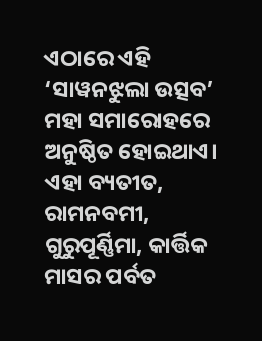ଏଠାରେ ଏହି ‘ସାୱନଝୁଲା ଉତ୍ସବ’ ମହା ସମାରୋହରେ ଅନୁଷ୍ଠିତ ହୋଇଥାଏ। ଏହା ବ୍ୟତୀତ, ରାମନବମୀ, ଗୁରୁପୂର୍ଣ୍ଣିମା, କାର୍ତ୍ତିକ ମାସର ପର୍ବତ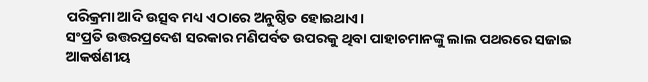ପରିକ୍ରମା ଆଦି ଉତ୍ସବ ମଧ୍ୟ ଏଠାରେ ଅନୁଷ୍ଠିତ ହୋଇଥାଏ।
ସଂପ୍ରତି ଉତ୍ତରପ୍ରଦେଶ ସରକାର ମଣିପର୍ବତ ଉପରକୁ ଥିବା ପାହାଚମାନଙ୍କୁ ଲାଲ ପଥରରେ ସଜାଇ ଆକର୍ଷଣୀୟ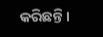କରିଛନ୍ତି।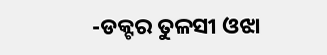-ଡକ୍ଟର ତୁଳସୀ ଓଝା